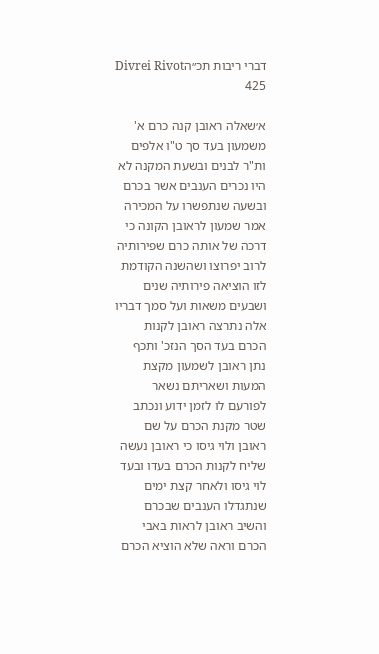דברי ריבות תכ״הDivrei Rivot 425

א׳שאלה ראובן קנה כרם א' משמעון בעד סך ט"ו אלפים ות"ר לבנים ובשעת המקנה לא היו נכרים הענבים אשר בכרם ובשעה שנתפשרו על המכירה אמר שמעון לראובן הקונה כי דרכה של אותה כרם שפירותיה לרוב יפרוצו ושהשנה הקודמת לזו הוציאה פירותיה שנים ושבעים משאות ועל סמך דבריו אלה נתרצה ראובן לקנות הכרם בעד הסך הנזכ' ותכף נתן ראובן לשמעון מקצת המעות ושאריתם נשאר לפורעם לו לזמן ידוע ונכתב שטר מקנת הכרם על שם ראובן ולוי גיסו כי ראובן נעשה שליח לקנות הכרם בעדו ובעד לוי גיסו ולאחר קצת ימים שנתגדלו הענבים שבכרם והשיב ראובן לראות באבי הכרם וראה שלא הוציא הכרם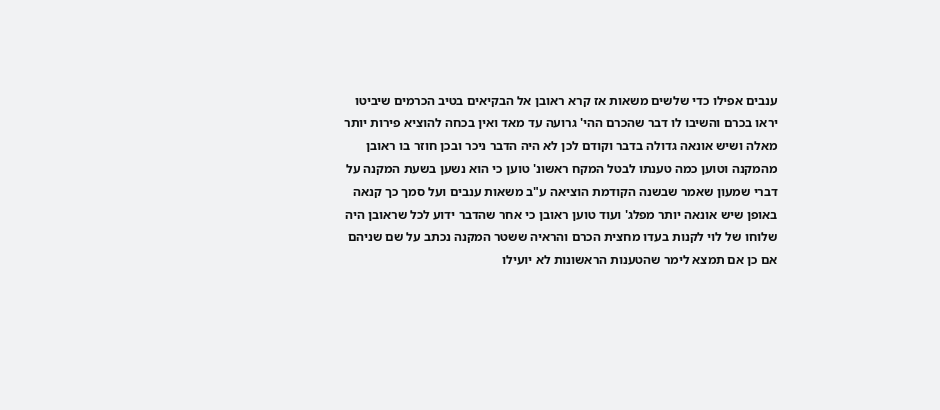ענבים אפילו כדי שלשים משאות אז קרא ראובן אל הבקיאים בטיב הכרמים שיביטו יראו בכרם והשיבו לו דבר שהכרם ההי' גרועה עד מאד ואין בכחה להוציא פירות יותר מאלה ושיש אונאה גדולה בדבר וקודם לכן לא היה הדבר ניכר ובכן חוזר בו ראובן מהמקנה וטוען כמה טענתו לבטל המקח ראשונ' טוען כי הוא נשען בשעת המקנה על דברי שמעון שאמר שבשנה הקודמת הוציאה ע"ב משאות ענבים ועל סמך כך קנאה באופן שיש אונאה יותר מפלג' ועוד טוען ראובן כי אחר שהדבר ידוע לכל שראובן היה שלוחו של לוי לקנות בעדו מחצית הכרם והראיה ששטר המקנה נכתב על שם שניהם אם כן אם תמצא לימר שהטענות הראשונות לא יועילו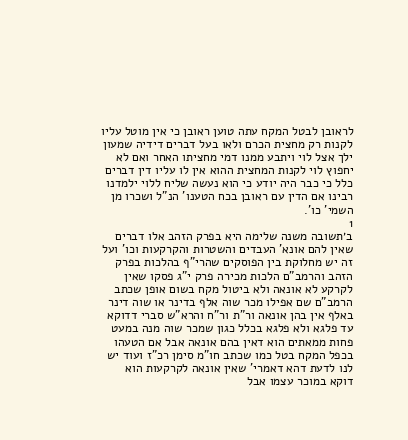לראובן לבטל המקח עתה טוען ראובן כי אין מוטל עליו לקנות רק מחצית הכרם ולאו בעל דברים דידיה שמעון ילך אצל לוי ויתבע ממנו דמי מחציתו האחר ואם לא יחפוץ לוי לקנות המחצית ההוא אין לו עליו דין דברים כלל כי כבר היה יודע כי הוא נעשה שליח ללוי ילמדנו רבינו אם הדין עם ראובן בכח הטענו' הנ"ל ושכרו מן השמי' כו'.
1
ב׳תשובה משנה שלימה היא בפרק הזהב אלו דברים שאין להם אונא' העבדים והשטרות והקרקעות וכו' ועל זה יש מחלוקת בין הפוסקים שהרי"ף בהלכות בפרק הזהב והרמב"ם הלכות מכירה פרק י"ג פסקו שאין לקרקע לא אונאה ולא ביטול מקח בשום אופן שכתב הרמב"ם שם אפילו מכר שוה אלף בדינר או שוה דינר באלף אין בהן אונאה ור"ת ור"ח והרא"ש סברי דדוקא עד פלגא ולא פלגא בכלל כגון שמכר שוה מנה במעט פחות ממאתים הוא דאין בהם אונאה אבל אם הטעהו בכפל המקח בטל כמו שכתב חו"מ סימן רכ"ז ועוד יש לנו לדעת דהא דאמרי' שאין אונאה לקרקעות הוא דוקא במוכר עצמו אבל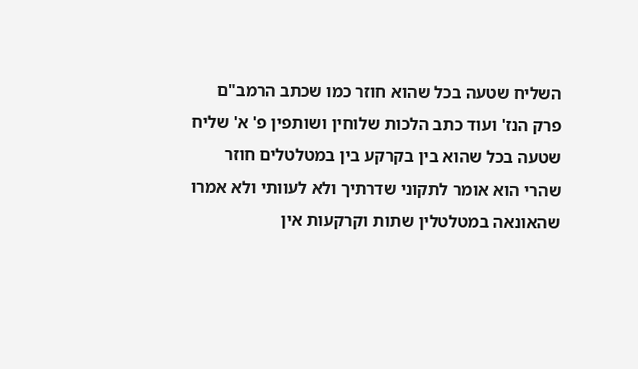השליח שטעה בכל שהוא חוזר כמו שכתב הרמב"ם פרק הנז' ועוד כתב הלכות שלוחין ושותפין פ' א' שליח שטעה בכל שהוא בין בקרקע בין במטלטלים חוזר שהרי הוא אומר לתקוני שדרתיך ולא לעוותי ולא אמרו שהאונאה במטלטלין שתות וקרקעות אין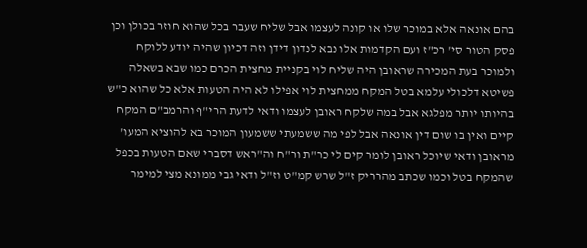בהם אונאה אלא במוכר שלו או קונה לעצמו אבל שליח שעבר בכל שהוא חוזר בכולן וכן פסק הטור סי' רכ"ז ועם הקדמות אלו נבא לנדון דידן וזה דכיון שהיה יודע ללוקח ולמוכר בעת המכירה שראובן היה שליח לוי בקניית מחצית הכרם כמו שבא בשאלה פשיטא דלכולי עלמא בטל המקח ממחצית לוי אפילו לא היה הטעות אלא כל שהוא כ"ש בהיותו יותר מפלגא אבל במה שלקח ראובן לעצמו ודאי לדעת הרי"ף והרמב"ם המקח קיים ואין בו שום דין אונאה אבל לפי מה ששמעתי ששמעון המוכר בא להוציא המעו' מראובן ודאי שיוכל ראובן לומר קים לי כר"ת ור"ח וה"ראש דסברי שאם הטעות בכפל שהמקח בטל וכמו שכתב מהרריק ז"ל שרש קמ"ט וז"ל ודאי גבי ממונא מצי למימר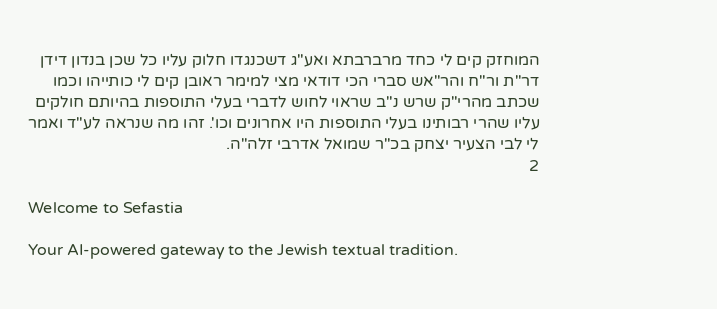המוחזק קים לי כחד מרברבתא ואע"ג דשכנגדו חלוק עליו כל שכן בנדון דידן דר"ת ור"ח והר"אש סברי הכי דודאי מצי למימר ראובן קים לי כותייהו וכמו שכתב מהרי"ק שרש נ"ב שראוי לחוש לדברי בעלי התוספות בהיותם חולקים עליו שהרי רבותינו בעלי התוספות היו אחרונים וכו'. זהו מה שנראה לע"ד ואמר לי לבי הצעיר יצחק בכ"ר שמואל אדרבי זלה"ה.
2

Welcome to Sefastia

Your AI-powered gateway to the Jewish textual tradition.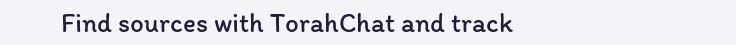Find sources with TorahChat and track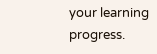your learning progress.